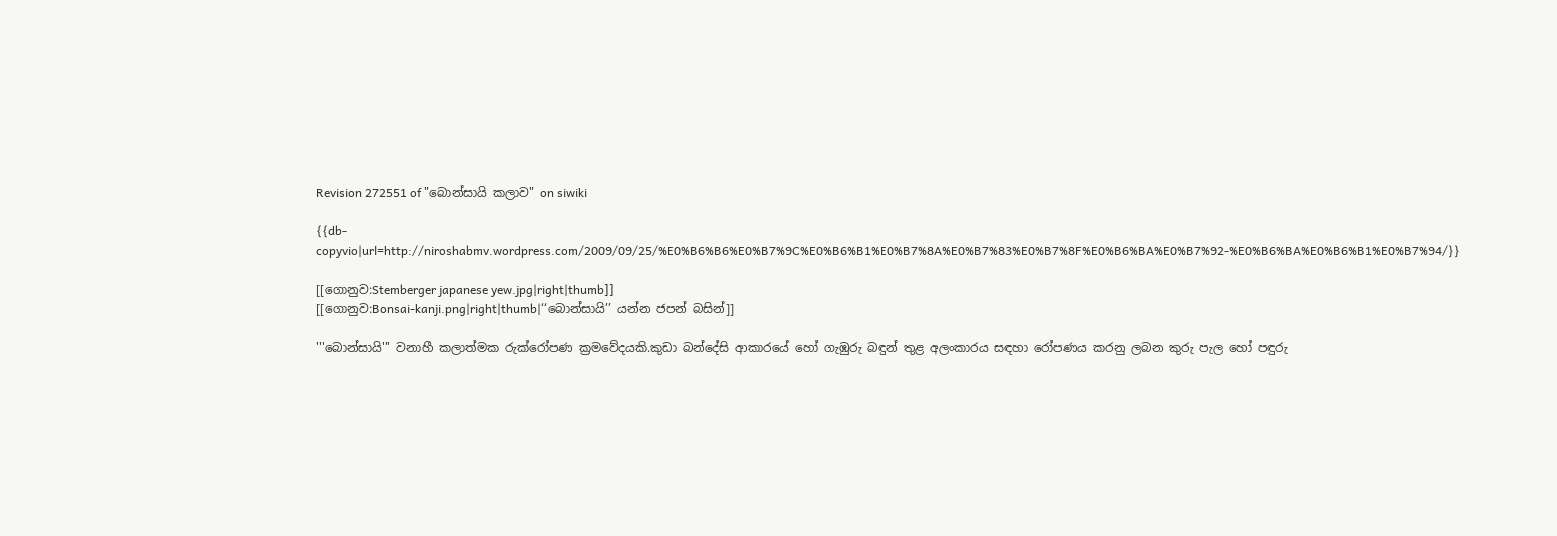Revision 272551 of "බොන්සායි කලාව" on siwiki

{{db-copyvio|url=http://niroshabmv.wordpress.com/2009/09/25/%E0%B6%B6%E0%B7%9C%E0%B6%B1%E0%B7%8A%E0%B7%83%E0%B7%8F%E0%B6%BA%E0%B7%92-%E0%B6%BA%E0%B6%B1%E0%B7%94/}}

[[ගොනුව:Stemberger japanese yew.jpg|right|thumb]]
[[ගොනුව:Bonsai-kanji.png|right|thumb|‘‘බොන්සායි’’ යන්න ජපන් බසින්]]

'''බොන්සායි''' වනාහී කලාත්මක රුක්රෝපණ ක්‍රමවේදයකි.කුඩා බන්දේසි ආකාරයේ හෝ ගැඹුරු බඳුන් තුළ අලංකාරය සඳහා රෝපණය කරනු ලබන කුරු පැල හෝ පඳුරු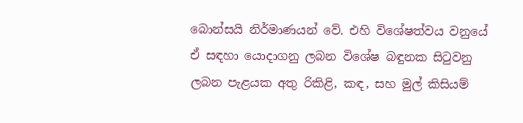බොන්සයි නිර්මාණයන් වේ. එහි විශේෂත්වය වනුයේ ඒ සඳහා යොදාගනු ලබන විශේෂ බඳුනක සිටුවනු ලබන පැළයක අතු රිකිළි, කඳ, සහ මුල් කිසියම්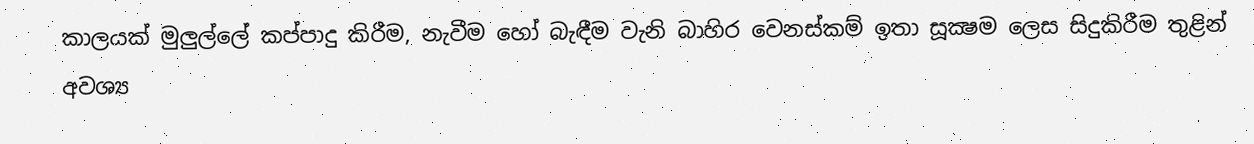කාලයක් මුලුල්ලේ කප්පාදු කිරීම, නැවීම හෝ බැඳීම වැනි බාහිර වෙනස්කම් ඉතා සූක්‍ෂම ලෙස සිදුකිරීම තුළින් අවශ්‍ය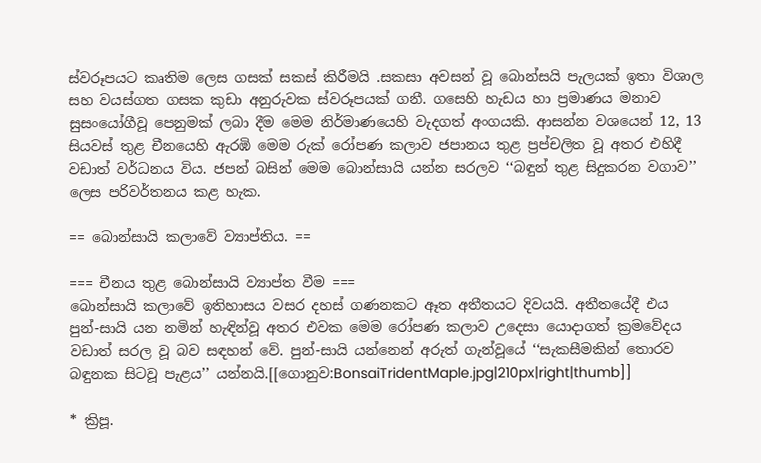ස්වරූපයට කෘතිම ලෙස ගසක් සකස් කිරීමයි .සකසා අවසන් වූ බොන්සයි පැලයක් ඉතා විශාල සහ වයස්ගත ගසක කුඩා අනුරුවක ස්වරූපයක් ගනී. ගසෙහි හැඩය හා ප්‍ර‍මාණය මනාව සුසංයෝගීවූ පෙනුමක් ලබා දීම මෙම නිර්මාණයෙහි වැදගත් අංගයකි. ආසන්න වශයෙන් 12, 13 සියවස් තුළ චීනයෙහි ඇරඹි මෙම රුක් රෝපණ කලාව ජපානය තුළ ප්‍ර‍ප්චලිත වූ අතර එහිදී වඩාත් වර්ධනය විය. ජපන් බසින් මෙම බොන්සායි යන්න සරලව ‘‘බඳුන් තුළ සිදුකරන වගාව’’ ලෙස පරිවර්තනය කළ හැක.

== බොන්සායි කලාවේ ව්‍යාප්තිය. ==

=== චීනය තුළ බොන්සායි ව්‍යාප්ත වීම ===
බොන්සායි කලාවේ ඉතිහාසය වසර දහස් ගණනකට ඈත අතීතයට දිවයයි. අතීතයේදී එය පුන්-සායි යන නමින් හැඳින්වූ අතර එවක මෙම රෝපණ කලාව උදෙසා යොදාගත් ක්‍රමවේදය වඩාත් සරල වූ බව සඳහන් වේ. පුන්-සායි යන්නෙන් අරුත් ගැන්වූයේ ‘‘සැකසීමකින් තොරව බඳුනක සිටවූ පැළය’’ යන්නයි.[[ගොනුව:BonsaiTridentMaple.jpg|210px|right|thumb]]

* ක්‍රිපූ.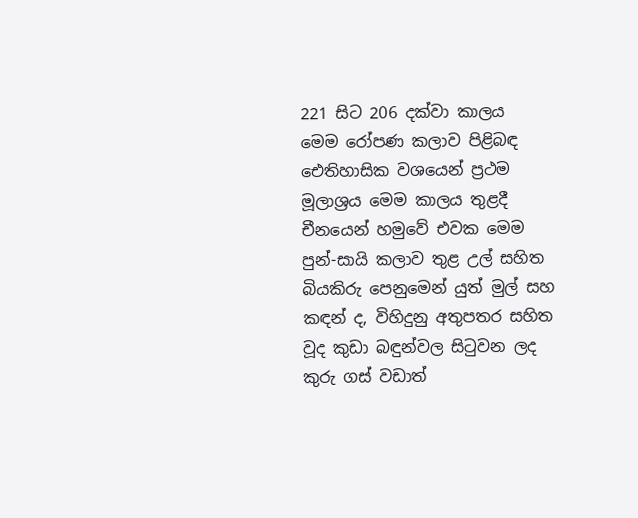221 සිට 206 දක්වා කාලය
මෙම රෝපණ කලාව පිළිබඳ ඓතිහාසික වශයෙන් ප්‍රථම මූලාශ්‍රය මෙම කාලය තුළදී චීනයෙන් හමුවේ එවක මෙම පුන්-සායි කලාව තුළ උල් සහිත බියකිරු පෙනුමෙන් යුත් මුල් සහ කඳන් ද, විහිදුනු අතුපතර සහිත වූද කුඩා බඳුන්වල සිටුවන ලද කුරු ගස් වඩාත්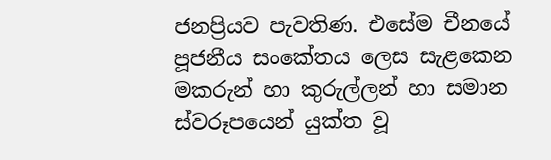ජනප්‍රියව පැවතිණ. එසේම චීනයේ පූජනීය සංකේතය ලෙස සැළකෙන මකරුන් හා කුරුල්ලන් හා සමාන ස්වරූපයෙන් යුක්ත වූ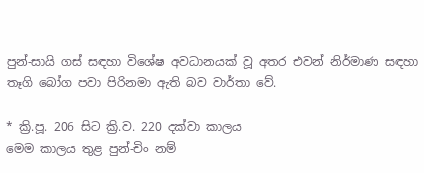පුන්-සායි ගස් සඳහා විශේෂ අවධානයක් වූ අතර එවන් නිර්මාණ සඳහා තෑගි බෝග පවා පිරිනමා ඇති බව වාර්තා වේ.

* ක්‍රි.පූ. 206 සිට ක්‍රි.ව. 220 දක්වා කාලය
මෙම කාලය තුළ පුන්-චිං නම්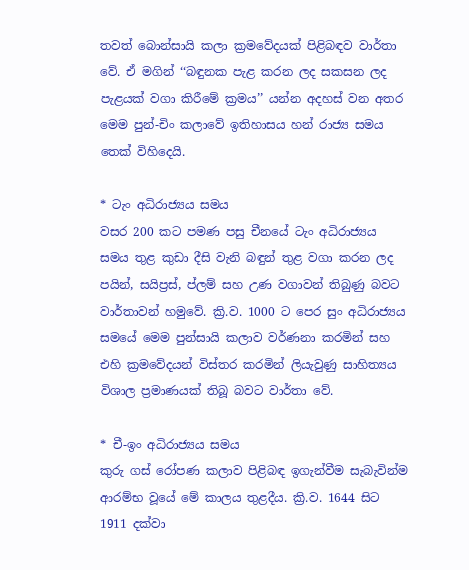තවත් බොන්සායි කලා ක්‍රමවේදයක් පිළිබඳව වාර්තා වේ. ඒ මගින් ‘‘බඳුනක පැළ කරන ලද සකසන ලද පැළයක් වගා කිරීමේ ක්‍රමය’’ යන්න අදහස් වන අතර මෙම පුන්-චිං කලාවේ ඉතිහාසය හන් රාජ්‍ය සමය තෙක් විහිදෙයි.

* ටැං අධිරාජ්‍යය සමය
වසර 200 කට පමණ පසු චීනයේ ටැං අධිරාජ්‍යය සමය තුළ කුඩා දීසි වැනි බඳුන් තුළ වගා කරන ලද පයින්, සයිප්‍රස්, ප්ලම් සහ උණ වගාවන් තිබුණු බවට වාර්තාවන් හමුවේ. ක්‍රි.ව. 1000 ට පෙර සුං අධිරාජ්‍යය සමයේ මෙම පුන්සායි කලාව වර්ණනා කරමින් සහ එහි ක්‍රමවේදයන් විස්තර කරමින් ලියැවුණු සාහිත්‍යය විශාල ප්‍රමාණයක් තිබූ බවට වාර්තා වේ.

* චී-ඉං අධිරාජ්‍යය සමය
කුරු ගස් රෝපණ කලාව පිළිබඳ ඉගැන්වීම සැබැවින්ම ආරම්භ වූයේ මේ කාලය තුළදීය. ක්‍රි.ව. 1644 සිට 1911 දක්වා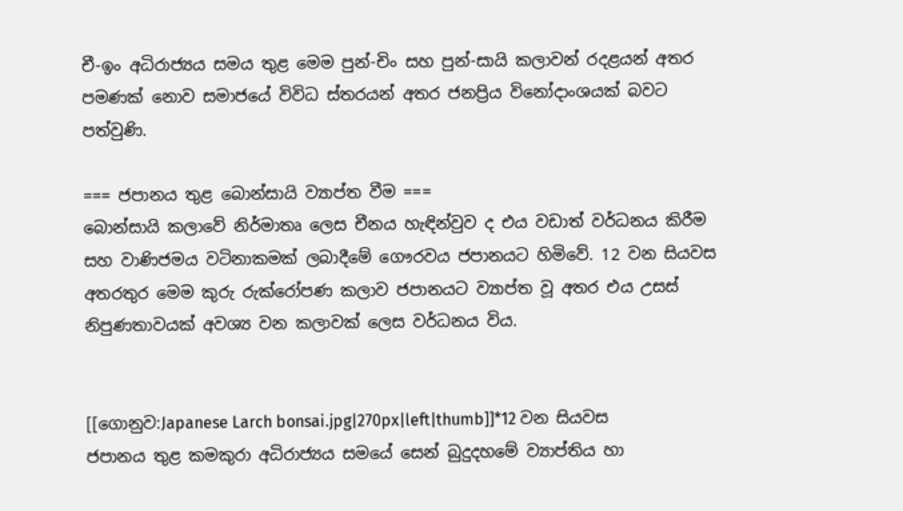චී-ඉං අධිරාජ්‍යය සමය තුළ මෙම පුන්-චිං සහ පුන්-සායි කලාවන් රදළයන් අතර පමණක් නොව සමාජයේ විවිධ ස්තරයන් අතර ජනප්‍රිය විනෝදාංශයක් බවට පත්වුණි.

=== ජපානය තුළ බොන්සායි ව්‍යාප්ත වීම ===
බොන්සායි කලාවේ නිර්මාතෘ ලෙස චීනය හැඳින්වුව ද එය වඩාත් වර්ධනය කිරීම සහ වාණිජමය වටිනාකමක් ලබාදීමේ ගෞරවය ජපානයට හිමිවේ. 12 වන සියවස අතරතුර මෙම කුරු රුක්රෝපණ කලාව ජපානයට ව්‍යාප්ත වූ අතර එය උසස් නිපුණතාවයක් අවශ්‍ය වන කලාවක් ලෙස වර්ධනය විය.


[[ගොනුව:Japanese Larch bonsai.jpg|270px|left|thumb]]*12 වන සියවස
ජපානය තුළ කමකුරා අධිරාජ්‍යය සමයේ සෙන් බුදුදහමේ ව්‍යාප්තිය හා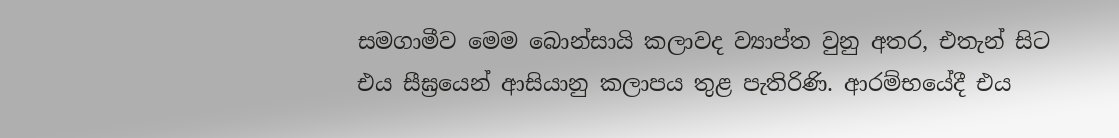සමගාමීව මෙම බොන්සායි කලාවද ව්‍යාප්ත වුනු අතර, එතැන් සිට එය සීඝ්‍රයෙන් ආසියානු කලාපය තුළ පැතිරිණි. ආරම්භයේදී එය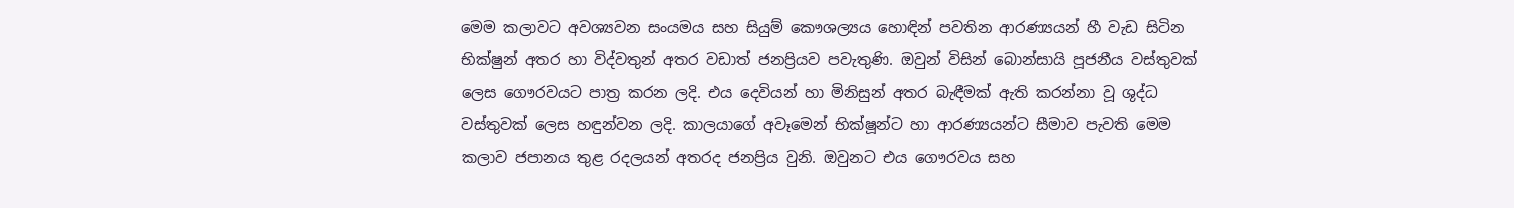මෙම කලාවට අවශ්‍යවන සංයමය සහ සියුම් කෞශල්‍යය හොඳින් පවතින ආරණ්‍යයන් හී වැඩ සිටින භික්ෂුන් අතර හා විද්වතුන් අතර වඩාත් ජනප්‍රියව පවැතුණි. ඔවුන් විසින් බොන්සායි පූජනීය වස්තුවක් ලෙස ගෞරවයට පාත්‍ර කරන ලදි. එය දෙවියන් හා මිනිසුන් අතර බැඳීමක් ඇති කරන්නා වූ ශුද්ධ වස්තුවක් ලෙස හඳුන්වන ලදි. කාලයාගේ අවෑමෙන් භික්ෂූන්ට හා ආරණ්‍යයන්ට සීමාව පැවති මෙම කලාව ජපානය තුළ රදලයන් අතරද ජනප්‍රිය වුනි. ඔවුනට එය ගෞරවය සහ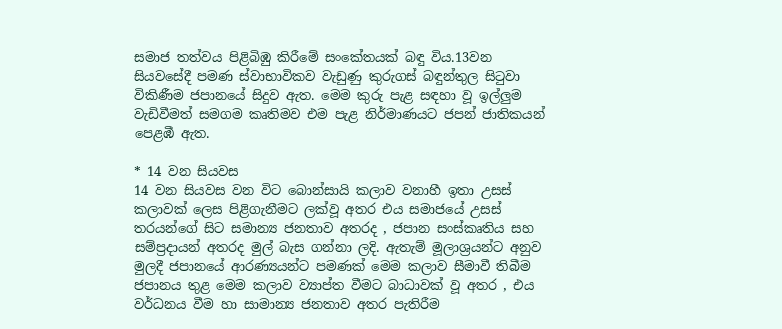සමාජ තත්වය පිළිබිඹු කිරීමේ සංකේතයක් බඳු විය.13වන සියවසේදී පමණ ස්වාභාවිකව වැඩුණු කුරුගස් බඳුන්තුල සිටුවා විකිණීම ජපානයේ සිදුව ඇත. මෙම කුරු පැළ සඳහා වූ ඉල්ලුම වැඩිවීමත් සමගම කෘතිමව එම පැළ නිර්මාණයට ජපන් ජාතිකයන් පෙළඹී ඇත.

* 14 වන සියවස
14 වන සියවස වන විට බොන්සායි කලාව වනාහී ඉතා උසස් කලාවක් ලෙස පිළිගැනීමට ලක්වූ අතර එය සමාජයේ උසස් තරයන්ගේ සිට සමාන්‍ය ජනතාව අතරද , ජපාන සංස්කෘතිය සහ සම්ප්‍රදායන් අතරද මුල් බැස ගන්නා ලදි. ඇතැම් මූලාශ්‍රයන්ට අනුව මුලදී ජපානයේ ආරණ්‍යයන්ට පමණක් මෙම කලාව සීමාවී තිබීම ජපානය තුළ මෙම කලාව ව්‍යාප්ත වීමට බාධාවක් වූ අතර , එය වර්ධනය වීම හා සාමාන්‍ය ජනතාව අතර පැතිරීම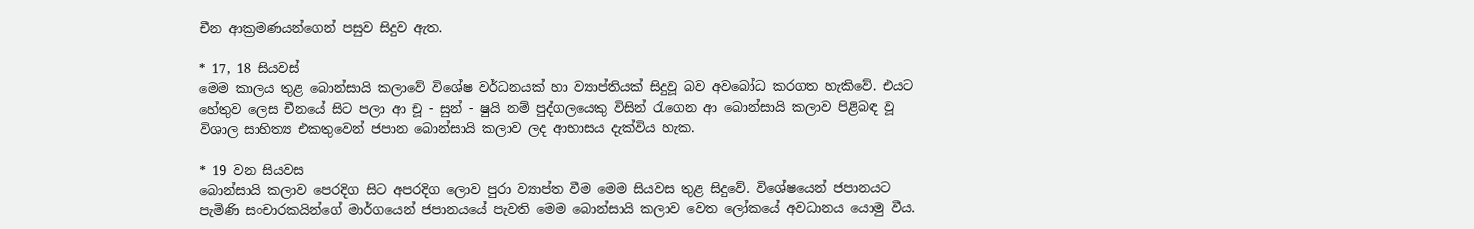චීන ආක්‍රමණයන්ගෙන් පසුව සිදුව ඇත.

* 17, 18 සියවස්
මෙම කාලය තුළ බොන්සායි කලාවේ විශේෂ වර්ධනයක් හා ව්‍යාප්තියක් සිදුවූ බව අවබෝධ කරගත හැකිවේ. එයට හේතුව ලෙස චීනයේ සිට පලා ආ චූ - සුන් - ෂුයි නම් පුද්ගලයෙකු විසින් රැගෙන ආ බොන්සායි කලාව පිළිබඳ වූ විශාල සාහිත්‍ය එකතුවෙන් ජපාන බොන්සායි කලාව ලද ආභාසය දැක්විය හැක.

* 19 වන සියවස
බොන්සායි කලාව පෙරදිග සිට අපරදිග ලොව පුරා ව්‍යාප්ත වී‍ම මෙම සියවස තුළ සිදුවේ. විශේෂයෙන් ජපානයට පැමිණි සංචාරකයින්ගේ මාර්ගයෙන් ජපානයයේ පැවති මෙම බොන්සායි කලාව වෙත ලෝකයේ අවධානය යොමු වීය.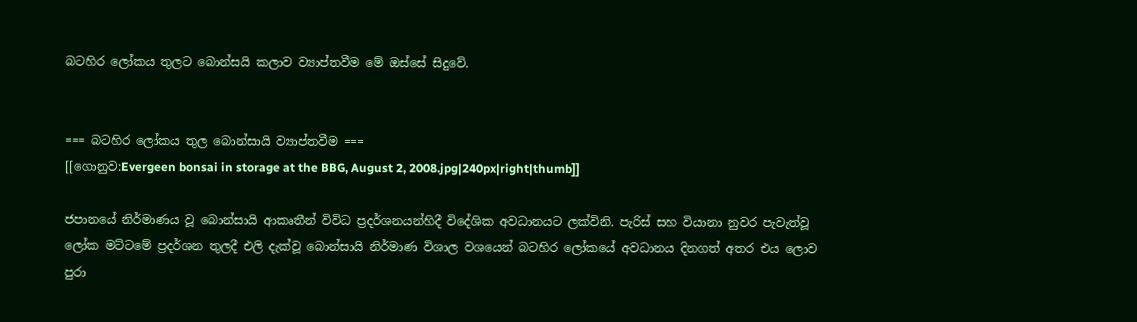බටහිර ලෝකය තුලට බොන්සයි කලාව ව්‍යාප්තවීම මේ ඔස්සේ සිදුවේ.


=== බටහිර ලෝකය තුල බොන්සායි ව්‍යාප්තවීම ===
[[ගොනුව:Evergeen bonsai in storage at the BBG, August 2, 2008.jpg|240px|right|thumb]]

ජපානයේ නිර්මාණය වූ බොන්සායි ආකෘතීන් විවිධ ප්‍රදර්ශනයන්හිදී විදේශික අවධානයට ලක්විනි. පැරිස් සහ වියානා නුවර පැවැත්වූ ලෝක මට්ටමේ ප්‍රදර්ශන තුලදී එලි දැක්වූ බොන්සායි නිර්මාණ විශාල වශයෙන් බටහිර ලෝකයේ අවධානය දිනගත් අතර එය ලොව පුරා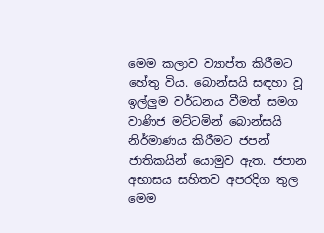මෙම කලාව ව්‍යාප්ත කිරීමට හේතු විය. බොන්සයි සඳහා වූ ඉල්ලුම වර්ධනය වීමත් සමග වාණිජ මට්ටමින් බොන්සයි නිර්මාණය කිරීමට ජපන් ජාතිකයින් යොමුව ඇත. ජපාන අභාසය සහිතව අපරදිග තුල මෙම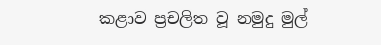කළාව ප්‍රචලිත වූ නමුදු මුල්